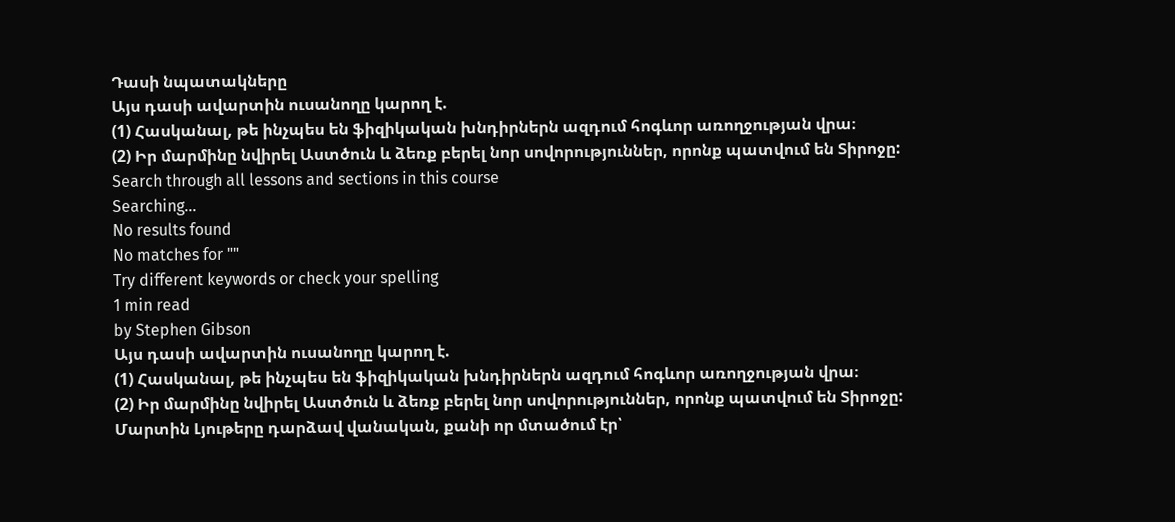Դասի նպատակները
Այս դասի ավարտին ուսանողը կարող է.
(1) Հասկանալ, թե ինչպես են ֆիզիկական խնդիրներն ազդում հոգևոր առողջության վրա։
(2) Իր մարմինը նվիրել Աստծուն և ձեռք բերել նոր սովորություններ, որոնք պատվում են Տիրոջը:
Search through all lessons and sections in this course
Searching...
No results found
No matches for ""
Try different keywords or check your spelling
1 min read
by Stephen Gibson
Այս դասի ավարտին ուսանողը կարող է.
(1) Հասկանալ, թե ինչպես են ֆիզիկական խնդիրներն ազդում հոգևոր առողջության վրա։
(2) Իր մարմինը նվիրել Աստծուն և ձեռք բերել նոր սովորություններ, որոնք պատվում են Տիրոջը:
Մարտին Լյութերը դարձավ վանական, քանի որ մտածում էր՝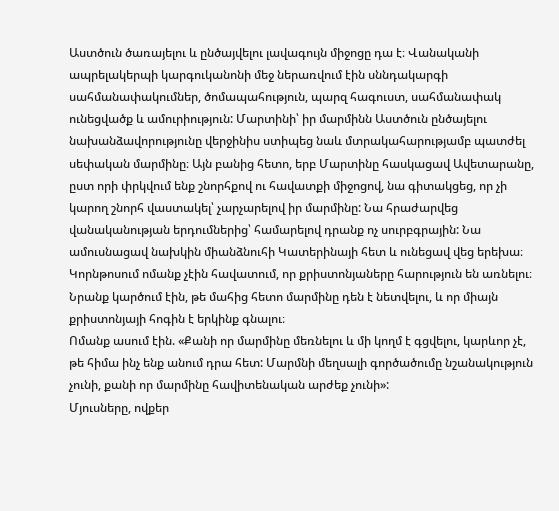Աստծուն ծառայելու և ընծայվելու լավագույն միջոցը դա է։ Վանականի ապրելակերպի կարգուկանոնի մեջ ներառվում էին սննդակարգի սահմանափակումներ, ծոմապահություն, պարզ հագուստ, սահմանափակ ունեցվածք և ամուրիություն: Մարտինի՝ իր մարմինն Աստծուն ընծայելու նախանձավորությունը վերջինիս ստիպեց նաև մտրակահարությամբ պատժել սեփական մարմինը։ Այն բանից հետո, երբ Մարտինը հասկացավ Ավետարանը, ըստ որի փրկվում ենք շնորհքով ու հավատքի միջոցով, նա գիտակցեց, որ չի կարող շնորհ վաստակել՝ չարչարելով իր մարմինը: Նա հրաժարվեց վանականության երդումներից՝ համարելով դրանք ոչ սուրբգրային: Նա ամուսնացավ նախկին միանձնուհի Կատերինայի հետ և ունեցավ վեց երեխա։
Կորնթոսում ոմանք չէին հավատում, որ քրիստոնյաները հարություն են առնելու։ Նրանք կարծում էին, թե մահից հետո մարմինը դեն է նետվելու, և որ միայն քրիստոնյայի հոգին է երկինք գնալու։
Ոմանք ասում էին. «Քանի որ մարմինը մեռնելու և մի կողմ է գցվելու, կարևոր չէ, թե հիմա ինչ ենք անում դրա հետ: Մարմնի մեղսալի գործածումը նշանակություն չունի, քանի որ մարմինը հավիտենական արժեք չունի»:
Մյուսները, ովքեր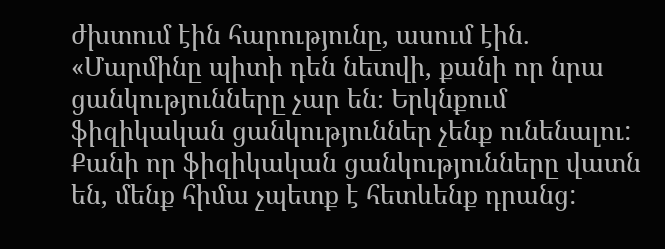ժխտում էին հարությունը, ասում էին. «Մարմինը պիտի դեն նետվի, քանի որ նրա ցանկությունները չար են։ Երկնքում ֆիզիկական ցանկություններ չենք ունենալու: Քանի որ ֆիզիկական ցանկությունները վատն են, մենք հիմա չպետք է հետևենք դրանց: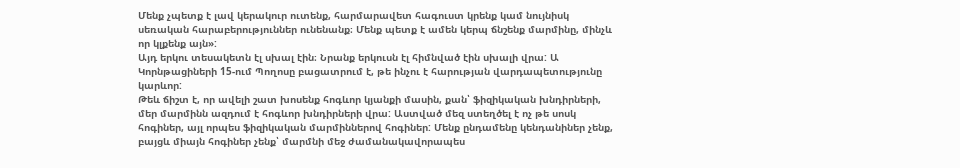Մենք չպետք է լավ կերակուր ուտենք, հարմարավետ հագուստ կրենք կամ նույնիսկ սեռական հարաբերություններ ունենանք։ Մենք պետք է ամեն կերպ ճնշենք մարմինը, մինչև որ կլքենք այն»:
Այդ երկու տեսակետն էլ սխալ էին։ Նրանք երկուսն էլ հիմնված էին սխալի վրա: Ա Կորնթացիների 15-ում Պողոսը բացատրում է, թե ինչու է հարության վարդապետությունը կարևոր:
Թեև ճիշտ է, որ ավելի շատ խոսենք հոգևոր կյանքի մասին, քան՝ ֆիզիկական խնդիրների, մեր մարմինն ազդում է հոգևոր խնդիրների վրա: Աստված մեզ ստեղծել է ոչ թե սոսկ հոգիներ, այլ որպես ֆիզիկական մարմիններով հոգիներ: Մենք ընդամենը կենդանիներ չենք, բայցև միայն հոգիներ չենք՝ մարմնի մեջ ժամանակավորապես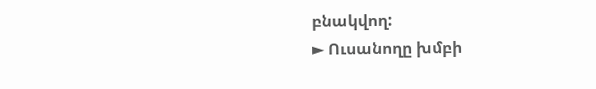բնակվող:
► Ուսանողը խմբի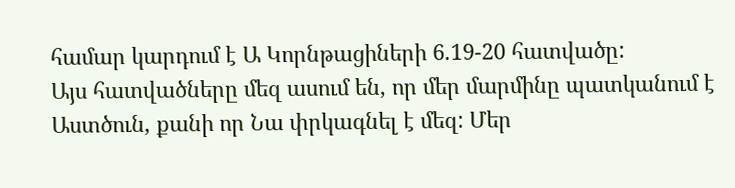համար կարդում է Ա Կորնթացիների 6.19-20 հատվածը:
Այս հատվածները մեզ ասում են, որ մեր մարմինը պատկանում է Աստծուն, քանի որ Նա փրկագնել է մեզ: Մեր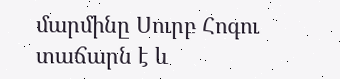մարմինը Սուրբ Հոգու տաճարն է և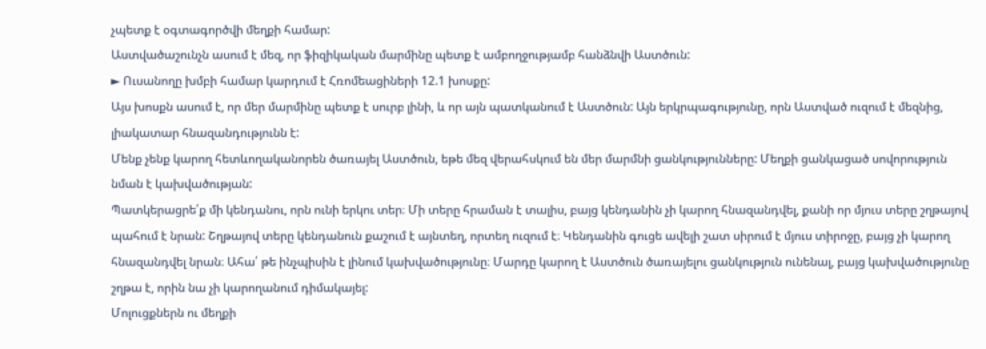չպետք է օգտագործվի մեղքի համար:
Աստվածաշունչն ասում է մեզ, որ ֆիզիկական մարմինը պետք է ամբողջությամբ հանձնվի Աստծուն:
► Ուսանողը խմբի համար կարդում է Հռոմեացիների 12.1 խոսքը:
Այս խոսքն ասում է, որ մեր մարմինը պետք է սուրբ լինի, և որ այն պատկանում է Աստծուն: Այն երկրպագությունը, որն Աստված ուզում է մեզնից, լիակատար հնազանդությունն է:
Մենք չենք կարող հետևողականորեն ծառայել Աստծուն, եթե մեզ վերահսկում են մեր մարմնի ցանկությունները: Մեղքի ցանկացած սովորություն նման է կախվածության:
Պատկերացրե՛ք մի կենդանու, որն ունի երկու տեր։ Մի տերը հրաման է տալիս, բայց կենդանին չի կարող հնազանդվել, քանի որ մյուս տերը շղթայով պահում է նրան: Շղթայով տերը կենդանուն քաշում է այնտեղ, որտեղ ուզում է։ Կենդանին գուցե ավելի շատ սիրում է մյուս տիրոջը, բայց չի կարող հնազանդվել նրան։ Ահա՛ թե ինչպիսին է լինում կախվածությունը։ Մարդը կարող է Աստծուն ծառայելու ցանկություն ունենալ, բայց կախվածությունը շղթա է, որին նա չի կարողանում դիմակայել:
Մոլուցքներն ու մեղքի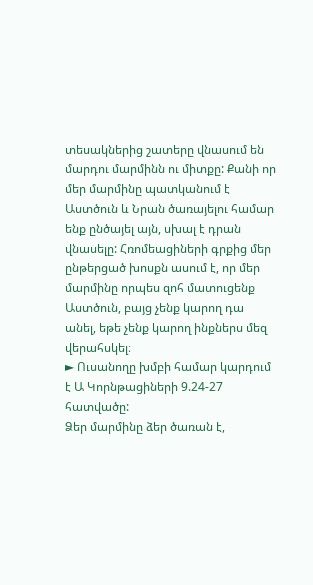տեսակներից շատերը վնասում են մարդու մարմինն ու միտքը: Քանի որ մեր մարմինը պատկանում է Աստծուն և Նրան ծառայելու համար ենք ընծայել այն, սխալ է դրան վնասելը: Հռոմեացիների գրքից մեր ընթերցած խոսքն ասում է, որ մեր մարմինը որպես զոհ մատուցենք Աստծուն, բայց չենք կարող դա անել, եթե չենք կարող ինքներս մեզ վերահսկել։
► Ուսանողը խմբի համար կարդում է Ա Կորնթացիների 9.24-27 հատվածը:
Ձեր մարմինը ձեր ծառան է,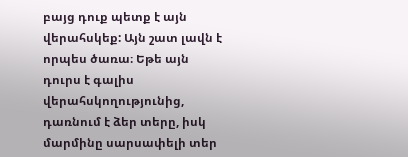բայց դուք պետք է այն վերահսկեք: Այն շատ լավն է որպես ծառա։ Եթե այն դուրս է գալիս վերահսկողությունից, դառնում է ձեր տերը, իսկ մարմինը սարսափելի տեր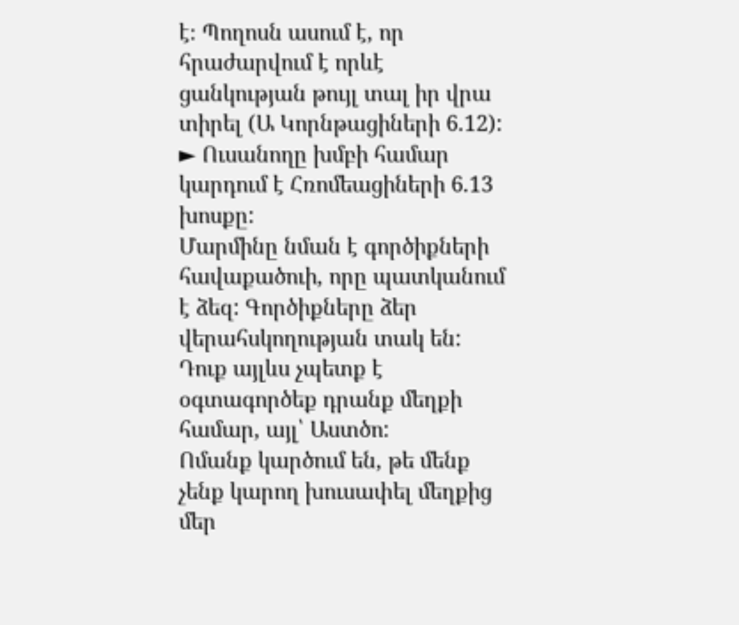է։ Պողոսն ասում է, որ հրաժարվում է որևէ ցանկության թույլ տալ իր վրա տիրել (Ա Կորնթացիների 6.12):
► Ուսանողը խմբի համար կարդում է Հռոմեացիների 6.13 խոսքը:
Մարմինը նման է գործիքների հավաքածուի, որը պատկանում է ձեզ: Գործիքները ձեր վերահսկողության տակ են: Դուք այլևս չպետք է օգտագործեք դրանք մեղքի համար, այլ՝ Աստծո:
Ոմանք կարծում են, թե մենք չենք կարող խուսափել մեղքից մեր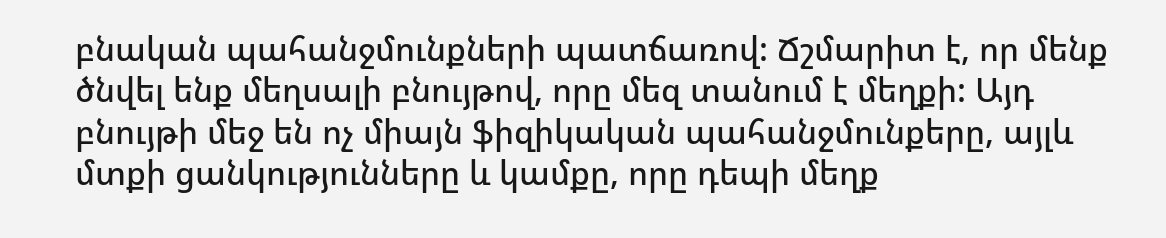բնական պահանջմունքների պատճառով: Ճշմարիտ է, որ մենք ծնվել ենք մեղսալի բնույթով, որը մեզ տանում է մեղքի: Այդ բնույթի մեջ են ոչ միայն ֆիզիկական պահանջմունքերը, այլև մտքի ցանկությունները և կամքը, որը դեպի մեղք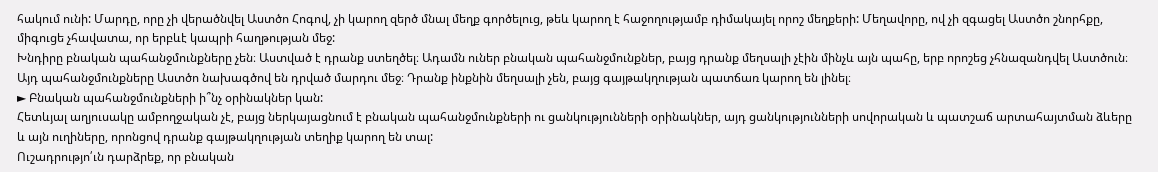հակում ունի: Մարդը, որը չի վերածնվել Աստծո Հոգով, չի կարող զերծ մնալ մեղք գործելուց, թեև կարող է հաջողությամբ դիմակայել որոշ մեղքերի: Մեղավորը, ով չի զգացել Աստծո շնորհքը, միգուցե չհավատա, որ երբևէ կապրի հաղթության մեջ:
Խնդիրը բնական պահանջմունքները չեն։ Աստված է դրանք ստեղծել։ Ադամն ուներ բնական պահանջմունքներ, բայց դրանք մեղսալի չէին մինչև այն պահը, երբ որոշեց չհնազանդվել Աստծուն։ Այդ պահանջմունքները Աստծո նախագծով են դրված մարդու մեջ։ Դրանք ինքնին մեղսալի չեն, բայց գայթակղության պատճառ կարող են լինել։
► Բնական պահանջմունքների ի՞նչ օրինակներ կան:
Հետևյալ աղյուսակը ամբողջական չէ, բայց ներկայացնում է բնական պահանջմունքների ու ցանկությունների օրինակներ, այդ ցանկությունների սովորական և պատշաճ արտահայտման ձևերը և այն ուղիները, որոնցով դրանք գայթակղության տեղիք կարող են տալ:
Ուշադրությո՛ւն դարձրեք, որ բնական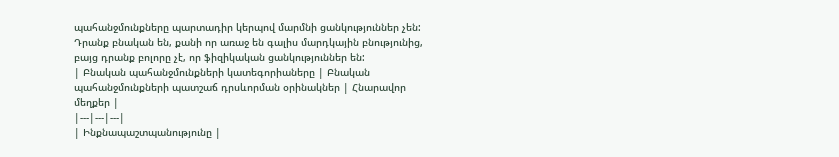պահանջմունքները պարտադիր կերպով մարմնի ցանկություններ չեն: Դրանք բնական են, քանի որ առաջ են գալիս մարդկային բնությունից, բայց դրանք բոլորը չէ, որ ֆիզիկական ցանկություններ են:
| Բնական պահանջմունքների կատեգորիաները | Բնական պահանջմունքների պատշաճ դրսևորման օրինակներ | Հնարավոր մեղքեր |
|---|---|---|
| Ինքնապաշտպանությունը |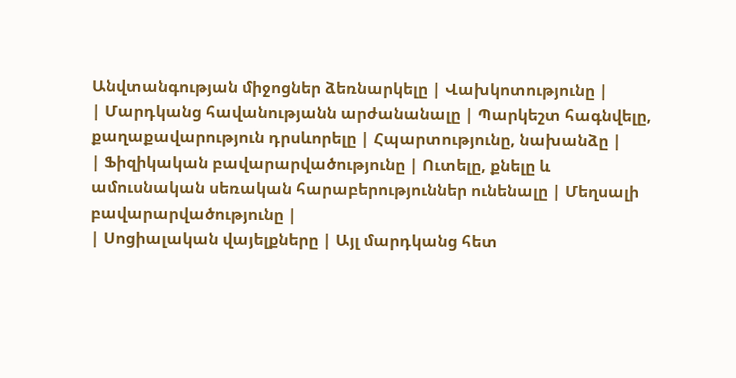Անվտանգության միջոցներ ձեռնարկելը | Վախկոտությունը |
| Մարդկանց հավանությանն արժանանալը | Պարկեշտ հագնվելը, քաղաքավարություն դրսևորելը | Հպարտությունը, նախանձը |
| Ֆիզիկական բավարարվածությունը | Ուտելը, քնելը և ամուսնական սեռական հարաբերություններ ունենալը | Մեղսալի բավարարվածությունը |
| Սոցիալական վայելքները | Այլ մարդկանց հետ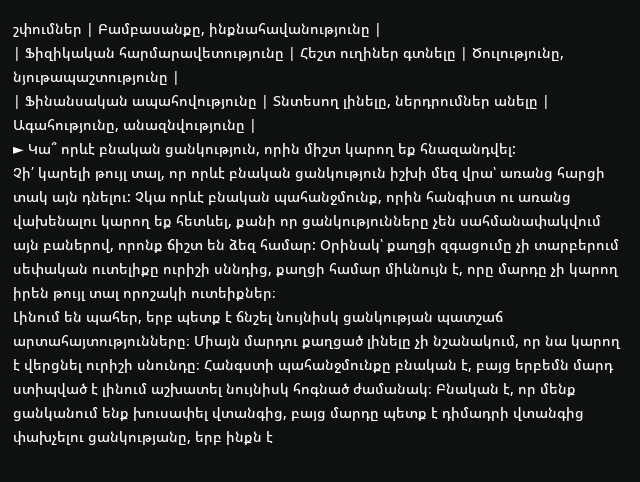շփումներ | Բամբասանքը, ինքնահավանությունը |
| Ֆիզիկական հարմարավետությունը | Հեշտ ուղիներ գտնելը | Ծուլությունը, նյութապաշտությունը |
| Ֆինանսական ապահովությունը | Տնտեսող լինելը, ներդրումներ անելը | Ագահությունը, անազնվությունը |
► Կա՞ որևէ բնական ցանկություն, որին միշտ կարող եք հնազանդվել:
Չի՛ կարելի թույլ տալ, որ որևէ բնական ցանկություն իշխի մեզ վրա՝ առանց հարցի տակ այն դնելու: Չկա որևէ բնական պահանջմունք, որին հանգիստ ու առանց վախենալու կարող եք հետևել, քանի որ ցանկությունները չեն սահմանափակվում այն բաներով, որոնք ճիշտ են ձեզ համար: Օրինակ՝ քաղցի զգացումը չի տարբերում սեփական ուտելիքը ուրիշի սննդից, քաղցի համար միևնույն է, որը մարդը չի կարող իրեն թույլ տալ որոշակի ուտեիքներ։
Լինում են պահեր, երբ պետք է ճնշել նույնիսկ ցանկության պատշաճ արտահայտությունները։ Միայն մարդու քաղցած լինելը չի նշանակում, որ նա կարող է վերցնել ուրիշի սնունդը։ Հանգստի պահանջմունքը բնական է, բայց երբեմն մարդ ստիպված է լինում աշխատել նույնիսկ հոգնած ժամանակ։ Բնական է, որ մենք ցանկանում ենք խուսափել վտանգից, բայց մարդը պետք է դիմադրի վտանգից փախչելու ցանկությանը, երբ ինքն է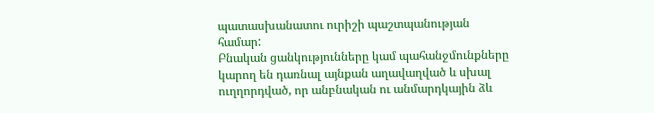պատասխանատու ուրիշի պաշտպանության համար:
Բնական ցանկությունները կամ պահանջմունքները կարող են դառնալ այնքան աղավաղված և սխալ ուղղորդված, որ անբնական ու անմարդկային ձև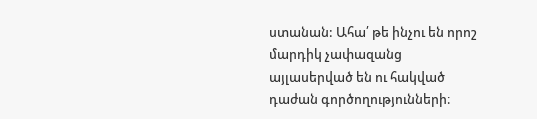ստանան: Ահա՛ թե ինչու են որոշ մարդիկ չափազանց այլասերված են ու հակված դաժան գործողությունների։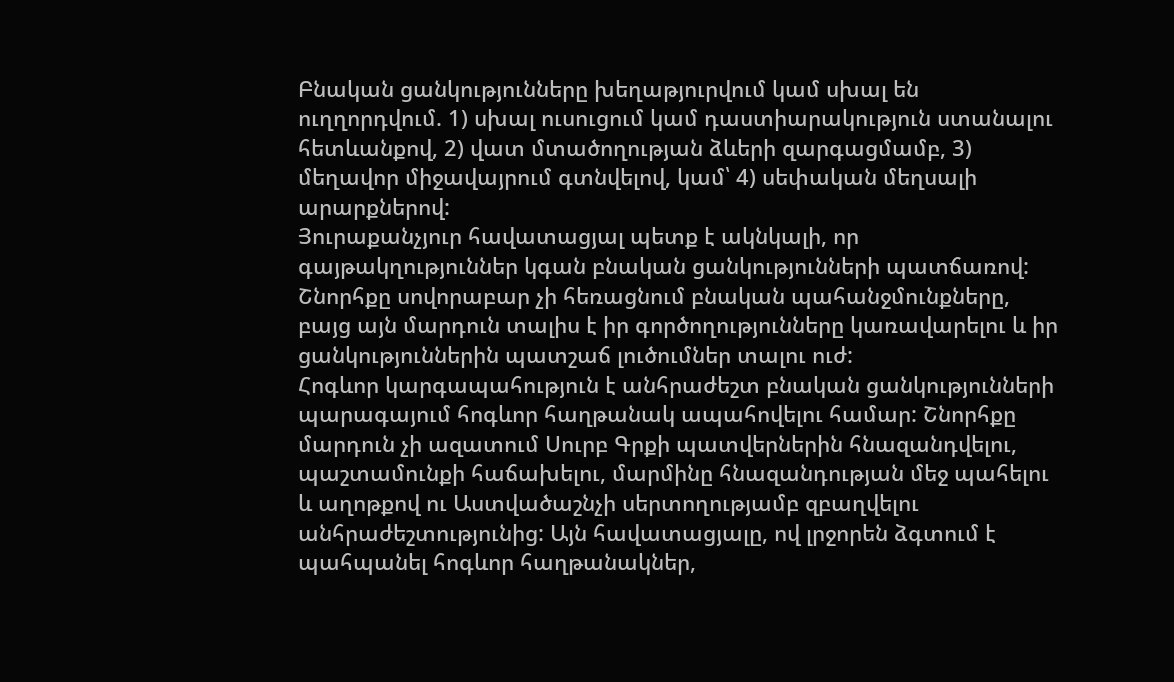Բնական ցանկությունները խեղաթյուրվում կամ սխալ են ուղղորդվում. 1) սխալ ուսուցում կամ դաստիարակություն ստանալու հետևանքով, 2) վատ մտածողության ձևերի զարգացմամբ, 3) մեղավոր միջավայրում գտնվելով, կամ՝ 4) սեփական մեղսալի արարքներով:
Յուրաքանչյուր հավատացյալ պետք է ակնկալի, որ գայթակղություններ կգան բնական ցանկությունների պատճառով: Շնորհքը սովորաբար չի հեռացնում բնական պահանջմունքները, բայց այն մարդուն տալիս է իր գործողությունները կառավարելու և իր ցանկություններին պատշաճ լուծումներ տալու ուժ:
Հոգևոր կարգապահություն է անհրաժեշտ բնական ցանկությունների պարագայում հոգևոր հաղթանակ ապահովելու համար: Շնորհքը մարդուն չի ազատում Սուրբ Գրքի պատվերներին հնազանդվելու, պաշտամունքի հաճախելու, մարմինը հնազանդության մեջ պահելու և աղոթքով ու Աստվածաշնչի սերտողությամբ զբաղվելու անհրաժեշտությունից: Այն հավատացյալը, ով լրջորեն ձգտում է պահպանել հոգևոր հաղթանակներ,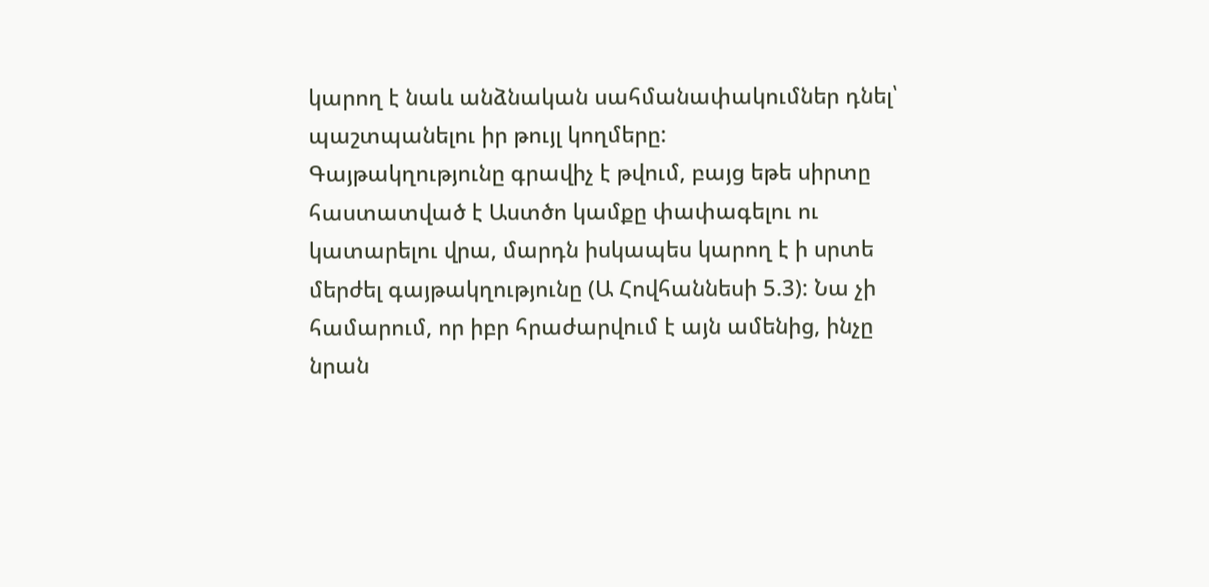կարող է նաև անձնական սահմանափակումներ դնել՝ պաշտպանելու իր թույլ կողմերը:
Գայթակղությունը գրավիչ է թվում, բայց եթե սիրտը հաստատված է Աստծո կամքը փափագելու ու կատարելու վրա, մարդն իսկապես կարող է ի սրտե մերժել գայթակղությունը (Ա Հովհաննեսի 5.3): Նա չի համարում, որ իբր հրաժարվում է այն ամենից, ինչը նրան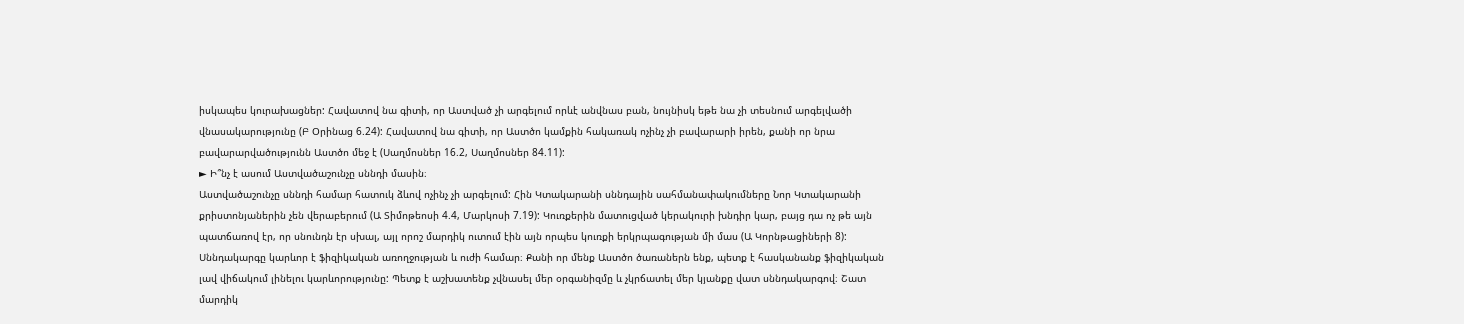իսկապես կուրախացներ: Հավատով նա գիտի, որ Աստված չի արգելում որևէ անվնաս բան, նույնիսկ եթե նա չի տեսնում արգելվածի վնասակարությունը (Բ Օրինաց 6.24): Հավատով նա գիտի, որ Աստծո կամքին հակառակ ոչինչ չի բավարարի իրեն, քանի որ նրա բավարարվածությունն Աստծո մեջ է (Սաղմոսներ 16.2, Սաղմոսներ 84.11):
► Ի՞նչ է ասում Աստվածաշունչը սննդի մասին։
Աստվածաշունչը սննդի համար հատուկ ձևով ոչինչ չի արգելում: Հին Կտակարանի սննդային սահմանափակումները Նոր Կտակարանի քրիստոնյաներին չեն վերաբերում (Ա Տիմոթեոսի 4.4, Մարկոսի 7.19): Կուռքերին մատուցված կերակուրի խնդիր կար, բայց դա ոչ թե այն պատճառով էր, որ սնունդն էր սխալ, այլ որոշ մարդիկ ուտում էին այն որպես կուռքի երկրպագության մի մաս (Ա Կորնթացիների 8):
Սննդակարգը կարևոր է ֆիզիկական առողջության և ուժի համար։ Քանի որ մենք Աստծո ծառաներն ենք, պետք է հասկանանք ֆիզիկական լավ վիճակում լինելու կարևորությունը: Պետք է աշխատենք չվնասել մեր օրգանիզմը և չկրճատել մեր կյանքը վատ սննդակարգով։ Շատ մարդիկ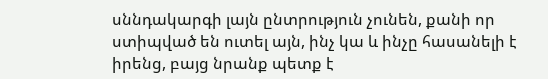սննդակարգի լայն ընտրություն չունեն, քանի որ ստիպված են ուտել այն, ինչ կա և ինչը հասանելի է իրենց, բայց նրանք պետք է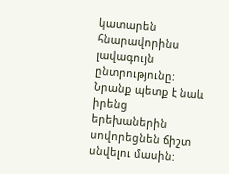կատարեն հնարավորինս լավագույն ընտրությունը: Նրանք պետք է նաև իրենց երեխաներին սովորեցնեն ճիշտ սնվելու մասին: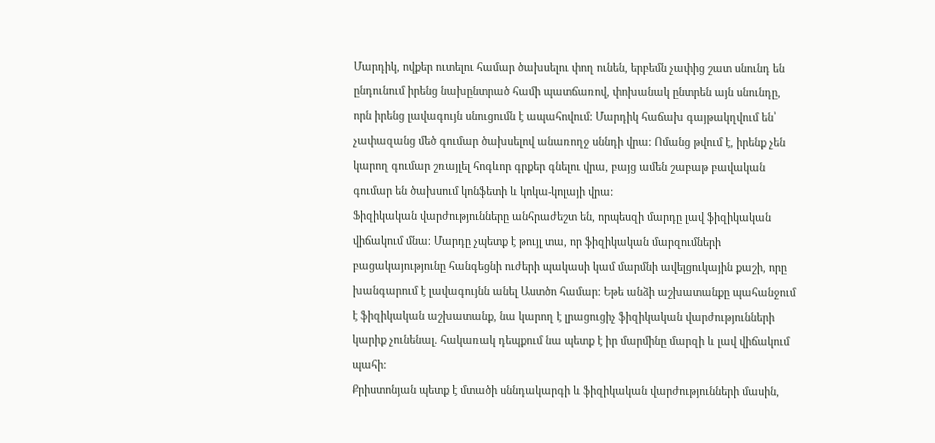Մարդիկ, ովքեր ուտելու համար ծախսելու փող ունեն, երբեմն չափից շատ սնունդ են ընդունում իրենց նախընտրած համի պատճառով, փոխանակ ընտրեն այն սնունդը, որն իրենց լավագույն սնուցումն է ապահովում: Մարդիկ հաճախ գայթակղվում են՝ չափազանց մեծ գումար ծախսելով անառողջ սննդի վրա: Ոմանց թվում է, իրենք չեն կարող գումար շռայլել հոգևոր գրքեր գնելու վրա, բայց ամեն շաբաթ բավական գումար են ծախսում կոնֆետի և կոկա-կոլայի վրա:
Ֆիզիկական վարժությունները անհրաժեշտ են, որպեսզի մարդը լավ ֆիզիկական վիճակում մնա։ Մարդը չպետք է թույլ տա, որ ֆիզիկական մարզումների բացակայությունը հանգեցնի ուժերի պակասի կամ մարմնի ավելցուկային քաշի, որը խանգարում է լավագույնն անել Աստծո համար: Եթե անձի աշխատանքը պահանջում է ֆիզիկական աշխատանք, նա կարող է լրացուցիչ ֆիզիկական վարժությունների կարիք չունենալ. հակառակ դեպքում նա պետք է իր մարմինը մարզի և լավ վիճակում պահի:
Քրիստոնյան պետք է մտածի սննդակարգի և ֆիզիկական վարժությունների մասին,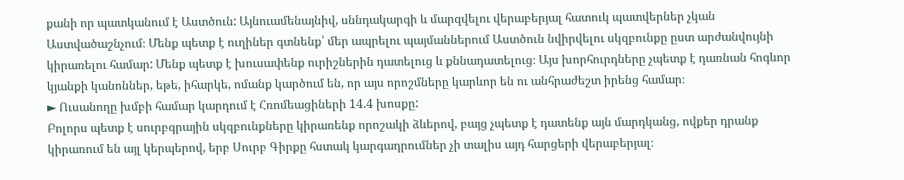քանի որ պատկանում է Աստծուն: Այնուամենայնիվ, սննդակարգի և մարզվելու վերաբերյալ հատուկ պատվերներ չկան Աստվածաշնչում։ Մենք պետք է ուղիներ գտնենք՝ մեր ապրելու պայմաններում Աստծուն նվիրվելու սկզբունքը ըստ արժանվույնի կիրառելու համար: Մենք պետք է խուսափենք ուրիշներին դատելուց և քննադատելուց։ Այս խորհուրդները չպետք է դառնան հոգևոր կյանքի կանոններ, եթե, իհարկե, ոմանք կարծում են, որ այս որոշմները կարևոր են ու անհրաժեշտ իրենց համար։
► Ուսանողը խմբի համար կարդում է Հռոմեացիների 14.4 խոսքը:
Բոլորս պետք է սուրբգրային սկզբունքները կիրառենք որոշակի ձևերով, բայց չպետք է դատենք այն մարդկանց, ովքեր դրանք կիրառում են այլ կերպերով, երբ Սուրբ Գիրքը հստակ կարգադրումներ չի տալիս այդ հարցերի վերաբերյալ։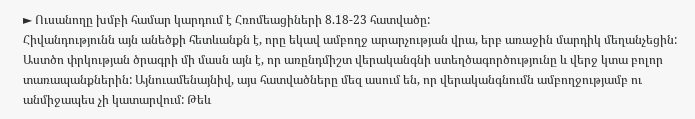► Ուսանողը խմբի համար կարդում է Հռոմեացիների 8.18-23 հատվածը:
Հիվանդությունն այն անեծքի հետևանքն է, որը եկավ ամբողջ արարչության վրա, երբ առաջին մարդիկ մեղանչեցին: Աստծո փրկության ծրագրի մի մասն այն է, որ առընդմիշտ վերականգնի ստեղծագործությունը և վերջ կտա բոլոր տառապանքներին: Այնուամենայնիվ, այս հատվածները մեզ ասում են, որ վերականգնումն ամբողջությամբ ու անմիջապես չի կատարվում: Թեև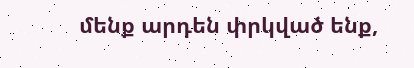մենք արդեն փրկված ենք,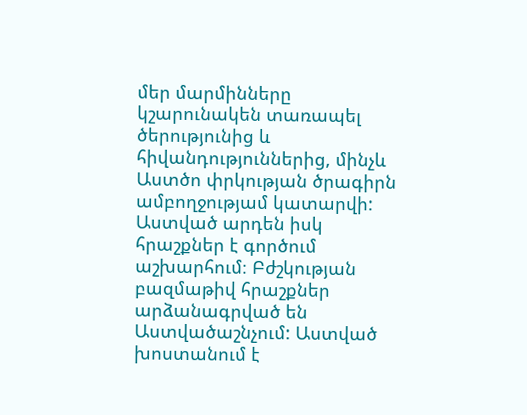մեր մարմինները կշարունակեն տառապել ծերությունից և հիվանդություններից, մինչև Աստծո փրկության ծրագիրն ամբողջությամ կատարվի:
Աստված արդեն իսկ հրաշքներ է գործում աշխարհում։ Բժշկության բազմաթիվ հրաշքներ արձանագրված են Աստվածաշնչում: Աստված խոստանում է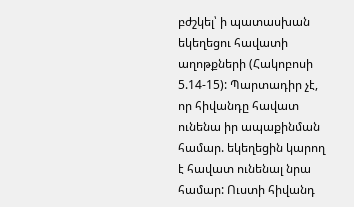բժշկել՝ ի պատասխան եկեղեցու հավատի աղոթքների (Հակոբոսի 5.14-15): Պարտադիր չէ, որ հիվանդը հավատ ունենա իր ապաքինման համար. եկեղեցին կարող է հավատ ունենալ նրա համար: Ուստի հիվանդ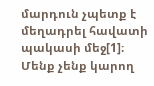մարդուն չպետք է մեղադրել հավատի պակասի մեջ[1]։
Մենք չենք կարող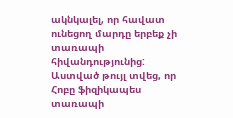ակնկալել, որ հավատ ունեցող մարդը երբեք չի տառապի հիվանդությունից: Աստված թույլ տվեց, որ Հոբը ֆիզիկապես տառապի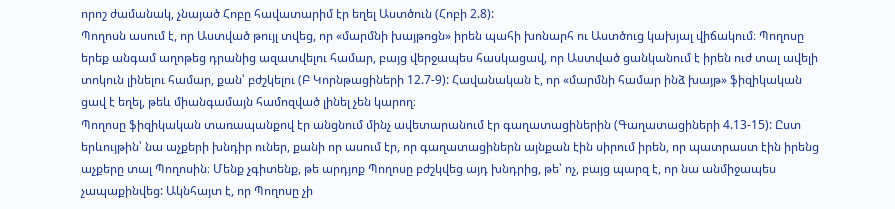որոշ ժամանակ, չնայած Հոբը հավատարիմ էր եղել Աստծուն (Հոբի 2.8):
Պողոսն ասում է, որ Աստված թույլ տվեց, որ «մարմնի խայթոցն» իրեն պահի խոնարհ ու Աստծուց կախյալ վիճակում։ Պողոսը երեք անգամ աղոթեց դրանից ազատվելու համար, բայց վերջապես հասկացավ, որ Աստված ցանկանում է իրեն ուժ տալ ավելի տոկուն լինելու համար, քան՝ բժշկելու (Բ Կորնթացիների 12.7-9): Հավանական է, որ «մարմնի համար ինձ խայթ» ֆիզիկական ցավ է եղել, թեև միանգամայն համոզված լինել չեն կարող։
Պողոսը ֆիզիկական տառապանքով էր անցնում մինչ ավետարանում էր գաղատացիներին (Գաղատացիների 4.13-15): Ըստ երևույթին՝ նա աչքերի խնդիր ուներ, քանի որ ասում էր, որ գաղատացիներն այնքան էին սիրում իրեն, որ պատրաստ էին իրենց աչքերը տալ Պողոսին։ Մենք չգիտենք, թե արդյոք Պողոսը բժշկվեց այդ խնդրից, թե՝ ոչ, բայց պարզ է, որ նա անմիջապես չապաքինվեց: Ակնհայտ է, որ Պողոսը չի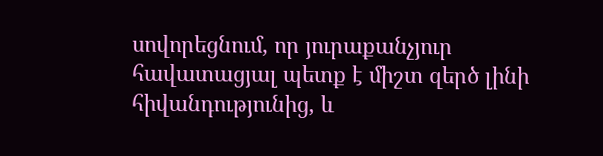սովորեցնում, որ յուրաքանչյուր հավատացյալ պետք է միշտ զերծ լինի հիվանդությունից, և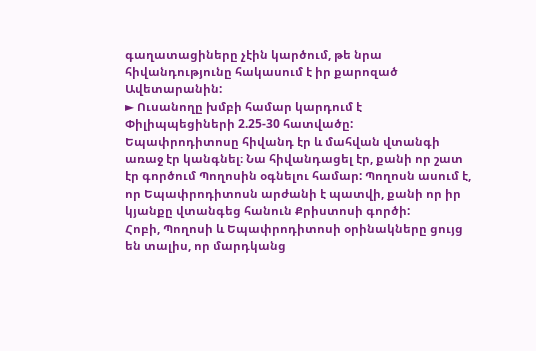գաղատացիները չէին կարծում, թե նրա հիվանդությունը հակասում է իր քարոզած Ավետարանին:
► Ուսանողը խմբի համար կարդում է Փիլիպպեցիների 2.25-30 հատվածը:
Եպափրոդիտոսը հիվանդ էր և մահվան վտանգի առաջ էր կանգնել։ Նա հիվանդացել էր, քանի որ շատ էր գործում Պողոսին օգնելու համար: Պողոսն ասում է, որ Եպափրոդիտոսն արժանի է պատվի, քանի որ իր կյանքը վտանգեց հանուն Քրիստոսի գործի:
Հոբի, Պողոսի և Եպափրոդիտոսի օրինակները ցույց են տալիս, որ մարդկանց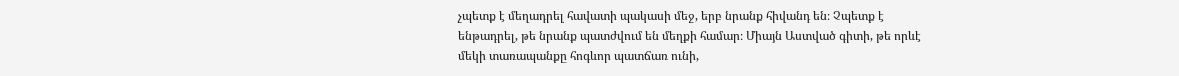չպետք է մեղադրել հավատի պակասի մեջ, երբ նրանք հիվանդ են։ Չպետք է ենթադրել, թե նրանք պատժվում են մեղքի համար։ Միայն Աստված գիտի, թե որևէ մեկի տառապանքը հոգևոր պատճառ ունի,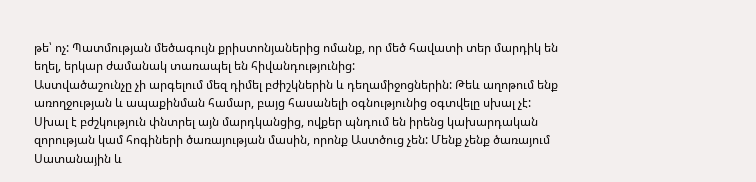թե՝ ոչ: Պատմության մեծագույն քրիստոնյաներից ոմանք, որ մեծ հավատի տեր մարդիկ են եղել, երկար ժամանակ տառապել են հիվանդությունից:
Աստվածաշունչը չի արգելում մեզ դիմել բժիշկներին և դեղամիջոցներին: Թեև աղոթում ենք առողջության և ապաքինման համար, բայց հասանելի օգնությունից օգտվելը սխալ չէ:
Սխալ է բժշկություն փնտրել այն մարդկանցից, ովքեր պնդում են իրենց կախարդական զորության կամ հոգիների ծառայության մասին, որոնք Աստծուց չեն: Մենք չենք ծառայում Սատանային և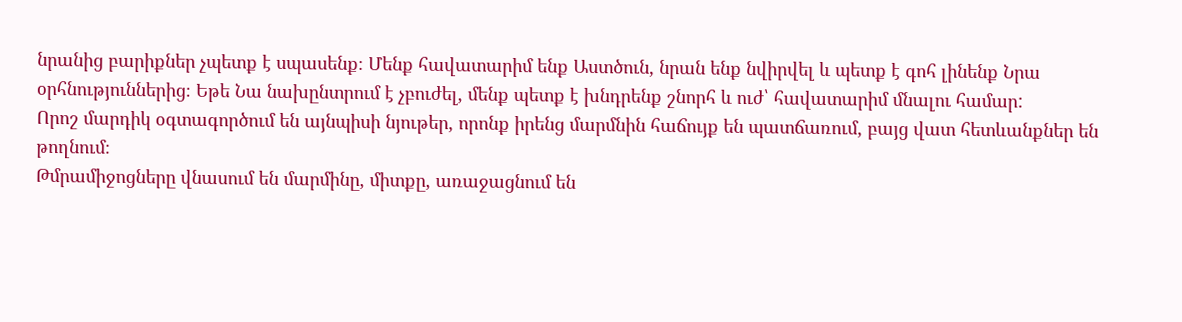նրանից բարիքներ չպետք է սպասենք։ Մենք հավատարիմ ենք Աստծուն, նրան ենք նվիրվել և պետք է գոհ լինենք Նրա օրհնություններից։ Եթե Նա նախընտրում է չբուժել, մենք պետք է խնդրենք շնորհ և ուժ՝ հավատարիմ մնալու համար:
Որոշ մարդիկ օգտագործում են այնպիսի նյութեր, որոնք իրենց մարմնին հաճույք են պատճառում, բայց վատ հետևանքներ են թողնում։
Թմրամիջոցները վնասում են մարմինը, միտքը, առաջացնում են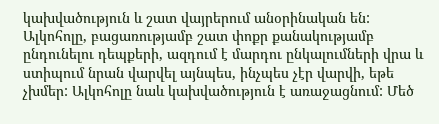կախվածություն և շատ վայրերում անօրինական են:
Ալկոհոլը, բացառությամբ շատ փոքր քանակությամբ ընդունելու դեպքերի, ազդում է մարդու ընկալումների վրա և ստիպում նրան վարվել այնպես, ինչպես չէր վարվի, եթե չխմեր: Ալկոհոլը նաև կախվածություն է առաջացնում: Մեծ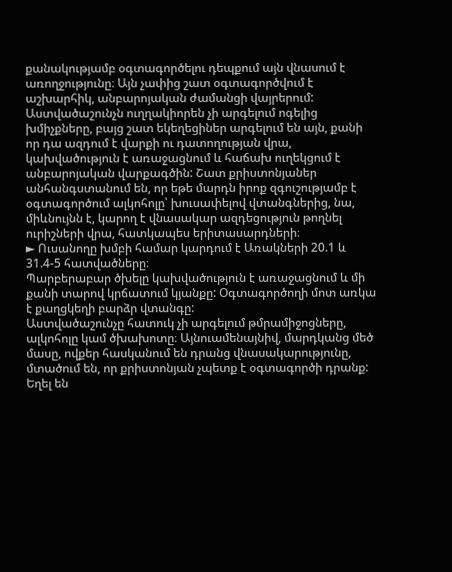քանակությամբ օգտագործելու դեպքում այն վնասում է առողջությունը։ Այն չափից շատ օգտագործվում է աշխարհիկ, անբարոյական ժամանցի վայրերում: Աստվածաշունչն ուղղակիորեն չի արգելում ոգելից խմիչքները, բայց շատ եկեղեցիներ արգելում են այն, քանի որ դա ազդում է վարքի ու դատողության վրա, կախվածություն է առաջացնում և հաճախ ուղեկցում է անբարոյական վարքագծին: Շատ քրիստոնյաներ անհանգստանում են, որ եթե մարդն իրոք զգուշությամբ է օգտագործում ալկոհոլը՝ խուսափելով վտանգներից, նա, միևնույնն է, կարող է վնասակար ազդեցություն թողնել ուրիշների վրա, հատկապես երիտասարդների։
► Ուսանողը խմբի համար կարդում է Առակների 20.1 և 31.4-5 հատվածները։
Պարբերաբար ծխելը կախվածություն է առաջացնում և մի քանի տարով կրճատում կյանքը: Օգտագործողի մոտ առկա է քաղցկեղի բարձր վտանգը:
Աստվածաշունչը հատուկ չի արգելում թմրամիջոցները, ալկոհոլը կամ ծխախոտը։ Այնուամենայնիվ, մարդկանց մեծ մասը, ովքեր հասկանում են դրանց վնասակարությունը, մտածում են, որ քրիստոնյան չպետք է օգտագործի դրանք: Եղել են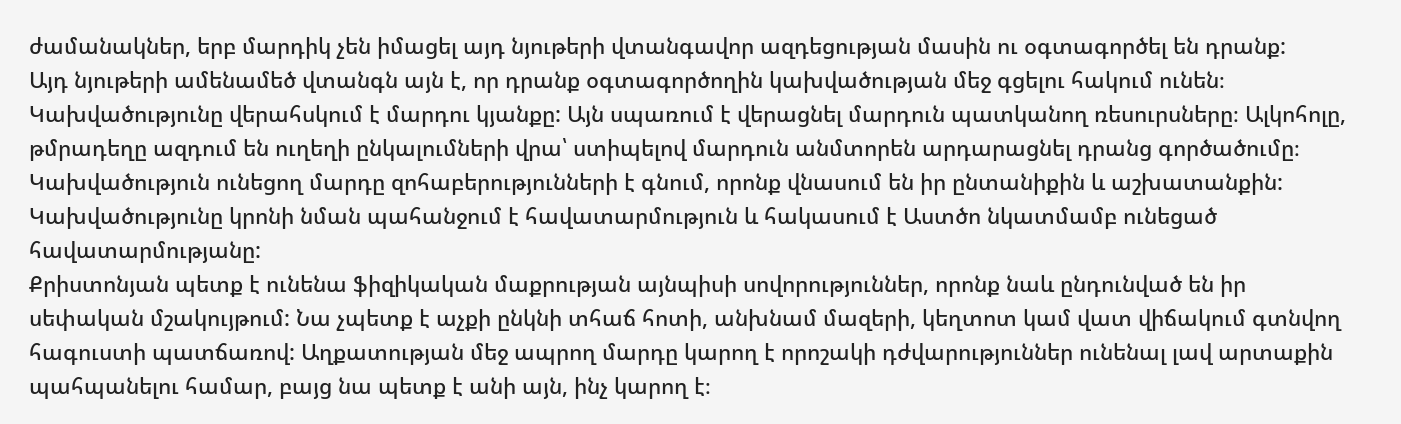ժամանակներ, երբ մարդիկ չեն իմացել այդ նյութերի վտանգավոր ազդեցության մասին ու օգտագործել են դրանք:
Այդ նյութերի ամենամեծ վտանգն այն է, որ դրանք օգտագործողին կախվածության մեջ գցելու հակում ունեն։ Կախվածությունը վերահսկում է մարդու կյանքը: Այն սպառում է վերացնել մարդուն պատկանող ռեսուրսները։ Ալկոհոլը, թմրադեղը ազդում են ուղեղի ընկալումների վրա՝ ստիպելով մարդուն անմտորեն արդարացնել դրանց գործածումը։ Կախվածություն ունեցող մարդը զոհաբերությունների է գնում, որոնք վնասում են իր ընտանիքին և աշխատանքին: Կախվածությունը կրոնի նման պահանջում է հավատարմություն և հակասում է Աստծո նկատմամբ ունեցած հավատարմությանը:
Քրիստոնյան պետք է ունենա ֆիզիկական մաքրության այնպիսի սովորություններ, որոնք նաև ընդունված են իր սեփական մշակույթում: Նա չպետք է աչքի ընկնի տհաճ հոտի, անխնամ մազերի, կեղտոտ կամ վատ վիճակում գտնվող հագուստի պատճառով: Աղքատության մեջ ապրող մարդը կարող է որոշակի դժվարություններ ունենալ լավ արտաքին պահպանելու համար, բայց նա պետք է անի այն, ինչ կարող է։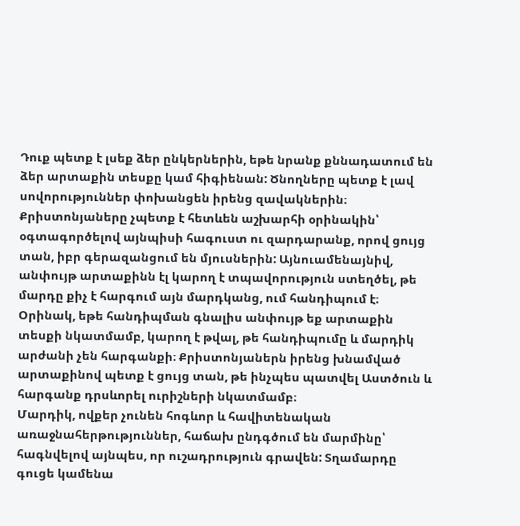Դուք պետք է լսեք ձեր ընկերներին, եթե նրանք քննադատում են ձեր արտաքին տեսքը կամ հիգիենան: Ծնողները պետք է լավ սովորություններ փոխանցեն իրենց զավակներին։
Քրիստոնյաները չպետք է հետևեն աշխարհի օրինակին՝ օգտագործելով այնպիսի հագուստ ու զարդարանք, որով ցույց տան, իբր գերազանցում են մյուսներին: Այնուամենայնիվ, անփույթ արտաքինն էլ կարող է տպավորություն ստեղծել, թե մարդը քիչ է հարգում այն մարդկանց, ում հանդիպում է։ Օրինակ, եթե հանդիպման գնալիս անփույթ եք արտաքին տեսքի նկատմամբ, կարող է թվալ, թե հանդիպումը և մարդիկ արժանի չեն հարգանքի։ Քրիստոնյաներն իրենց խնամված արտաքինով պետք է ցույց տան, թե ինչպես պատվել Աստծուն և հարգանք դրսևորել ուրիշների նկատմամբ։
Մարդիկ, ովքեր չունեն հոգևոր և հավիտենական առաջնահերթություններ, հաճախ ընդգծում են մարմինը՝ հագնվելով այնպես, որ ուշադրություն գրավեն: Տղամարդը գուցե կամենա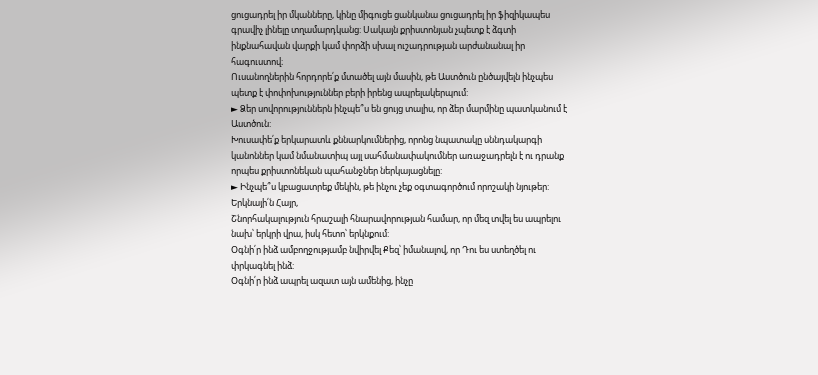ցուցադրել իր մկանները, կինը միգուցե ցանկանա ցուցադրել իր ֆիզիկապես գրավիչ լինելը տղամարդկանց: Սակայն քրիստոնյան չպետք է ձգտի ինքնահավան վարքի կամ փորձի սխալ ուշադրության արժանանալ իր հագուստով։
Ուսանողներին հորդորե՛ք մտածել այն մասին, թե Աստծուն ընծայվելն ինչպես պետք է փոփոխություններ բերի իրենց ապրելակերպում:
► Ձեր սովորություններն ինչպե՞ս են ցույց տալիս, որ ձեր մարմինը պատկանում է Աստծուն:
Խուսափե՛ք երկարատև քննարկումներից, որոնց նպատակը սննդակարգի կանոններ կամ նմանատիպ այլ սահմանափակումներ առաջադրելն է ու դրանք որպես քրիստոնեկան պահանջներ ներկայացնելը:
► Ինչպե՞ս կբացատրեք մեկին, թե ինչու չեք օգտագործում որոշակի նյութեր:
Երկնայի՛ն Հայր,
Շնորհակալություն հրաշալի հնարավորության համար, որ մեզ տվել ես ապրելու նախ՝ երկրի վրա, իսկ հետո՝ երկնքում:
Օգնի՛ր ինձ ամբողջությամբ նվիրվել Քեզ՝ իմանալով, որ Դու ես ստեղծել ու փրկագնել ինձ:
Օգնի՛ր ինձ ապրել ազատ այն ամենից, ինչը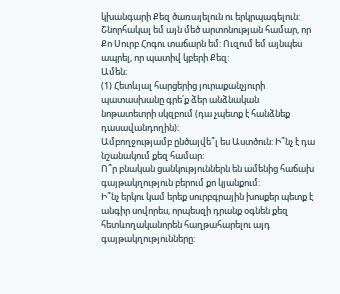կխանգարի Քեզ ծառայելուն ու երկրպագելուն:
Շնորհակալ եմ այն մեծ արտոնության համար, որ Քո Սուրբ Հոգու տաճարն եմ: Ուզում եմ այնպես ապրել, որ պատիվ կբերի Քեզ:
Ամեն։
(1) Հետևյալ հարցերից յուրաքանչյուրի պատասխանը գրե՛ք ձեր անձնական նոթատետրի սկզբում (դա չպետք է հանձնեք դասավանդողին)։
Ամբողջությամբ ընծայվե՞լ ես Աստծուն: Ի՞նչ է դա նշանակում քեզ համար:
Ո՞ր բնական ցանկություններն են ամենից հաճախ գայթակղություն բերում քո կյանքում:
Ի՞նչ երկու կամ երեք սուրբգրային խոսքեր պետք է անգիր սովորես, որպեսզի դրանք օգնեն քեզ հետևողականորեն հաղթահարելու այդ գայթակղությունները: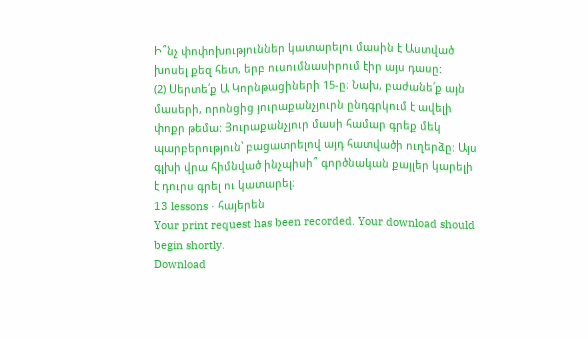Ի՞նչ փոփոխություններ կատարելու մասին է Աստված խոսել քեզ հետ, երբ ուսումնասիրում էիր այս դասը:
(2) Սերտե՛ք Ա Կորնթացիների 15-ը։ Նախ, բաժանե՛ք այն մասերի, որոնցից յուրաքանչյուրն ընդգրկում է ավելի փոքր թեմա: Յուրաքանչյուր մասի համար գրեք մեկ պարբերություն՝ բացատրելով այդ հատվածի ուղերձը: Այս գլխի վրա հիմնված ինչպիսի՞ գործնական քայլեր կարելի է դուրս գրել ու կատարել։
13 lessons · հայերեն
Your print request has been recorded. Your download should begin shortly.
Download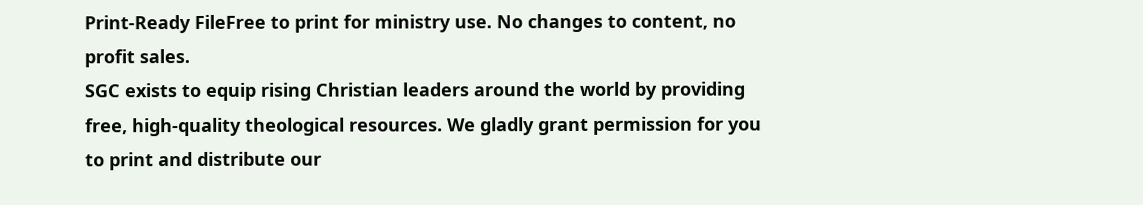Print-Ready FileFree to print for ministry use. No changes to content, no profit sales.
SGC exists to equip rising Christian leaders around the world by providing free, high-quality theological resources. We gladly grant permission for you to print and distribute our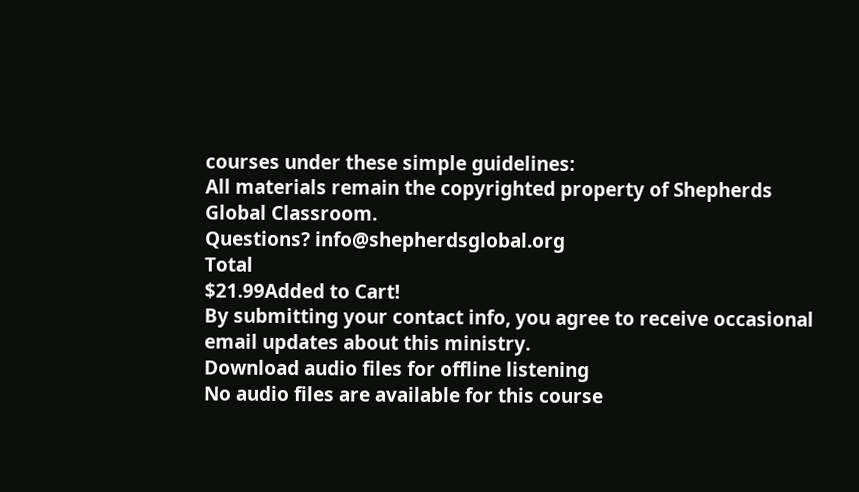courses under these simple guidelines:
All materials remain the copyrighted property of Shepherds Global Classroom.
Questions? info@shepherdsglobal.org
Total
$21.99Added to Cart!
By submitting your contact info, you agree to receive occasional email updates about this ministry.
Download audio files for offline listening
No audio files are available for this course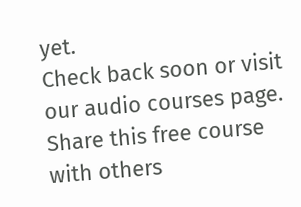yet.
Check back soon or visit our audio courses page.
Share this free course with others